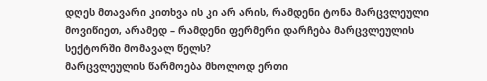დღეს მთავარი კითხვა ის კი არ არის, რამდენი ტონა მარცვლეული მოვიწიეთ, არამედ – რამდენი ფერმერი დარჩება მარცვლეულის სექტორში მომავალ წელს?
მარცვლეულის წარმოება მხოლოდ ერთი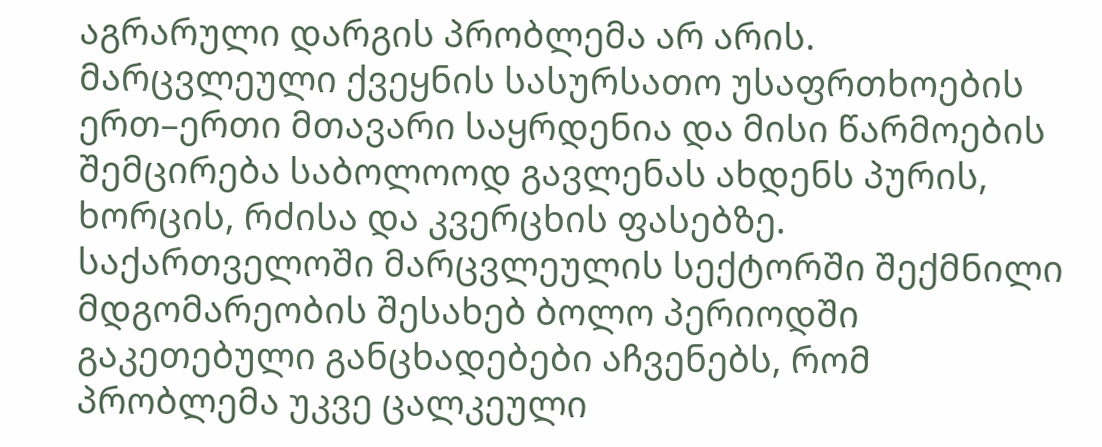აგრარული დარგის პრობლემა არ არის. მარცვლეული ქვეყნის სასურსათო უსაფრთხოების ერთ–ერთი მთავარი საყრდენია და მისი წარმოების შემცირება საბოლოოდ გავლენას ახდენს პურის, ხორცის, რძისა და კვერცხის ფასებზე.
საქართველოში მარცვლეულის სექტორში შექმნილი მდგომარეობის შესახებ ბოლო პერიოდში გაკეთებული განცხადებები აჩვენებს, რომ პრობლემა უკვე ცალკეული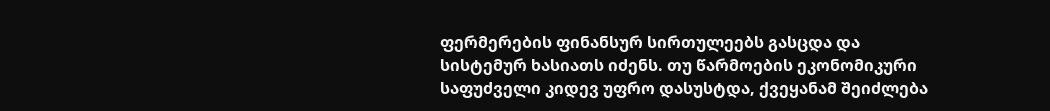ფერმერების ფინანსურ სირთულეებს გასცდა და სისტემურ ხასიათს იძენს. თუ წარმოების ეკონომიკური საფუძველი კიდევ უფრო დასუსტდა, ქვეყანამ შეიძლება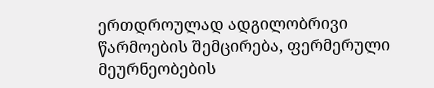ერთდროულად ადგილობრივი წარმოების შემცირება, ფერმერული მეურნეობების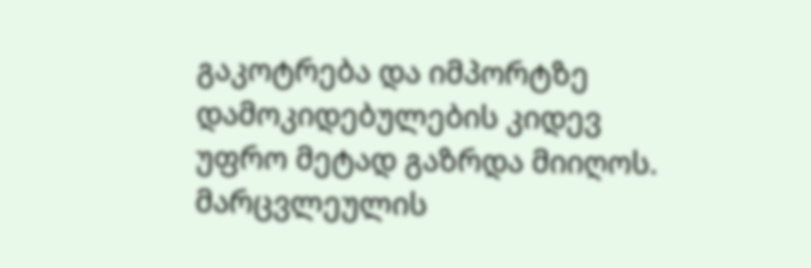გაკოტრება და იმპორტზე დამოკიდებულების კიდევ უფრო მეტად გაზრდა მიიღოს.
მარცვლეულის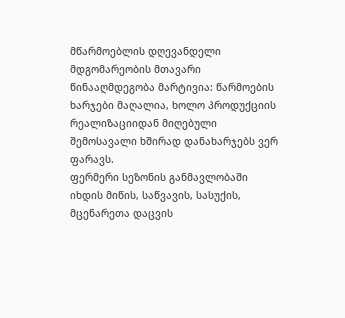მწარმოებლის დღევანდელი მდგომარეობის მთავარი წინააღმდეგობა მარტივია: წარმოების ხარჯები მაღალია, ხოლო პროდუქციის რეალიზაციიდან მიღებული შემოსავალი ხშირად დანახარჯებს ვერ ფარავს.
ფერმერი სეზონის განმავლობაში იხდის მიწის, საწვავის, სასუქის, მცენარეთა დაცვის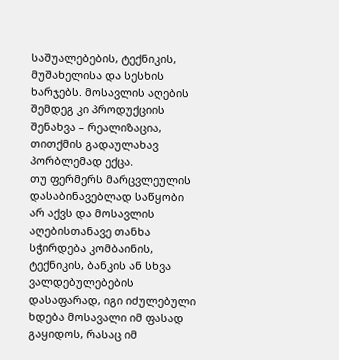საშუალებების, ტექნიკის, მუშახელისა და სესხის ხარჯებს. მოსავლის აღების შემდეგ კი პროდუქციის შენახვა – რეალიზაცია, თითქმის გადაულახავ პორბლემად ექცა.
თუ ფერმერს მარცვლეულის დასაბინავებლად საწყობი არ აქვს და მოსავლის აღებისთანავე თანხა სჭირდება კომბაინის, ტექნიკის, ბანკის ან სხვა ვალდებულებების დასაფარად, იგი იძულებული ხდება მოსავალი იმ ფასად გაყიდოს, რასაც იმ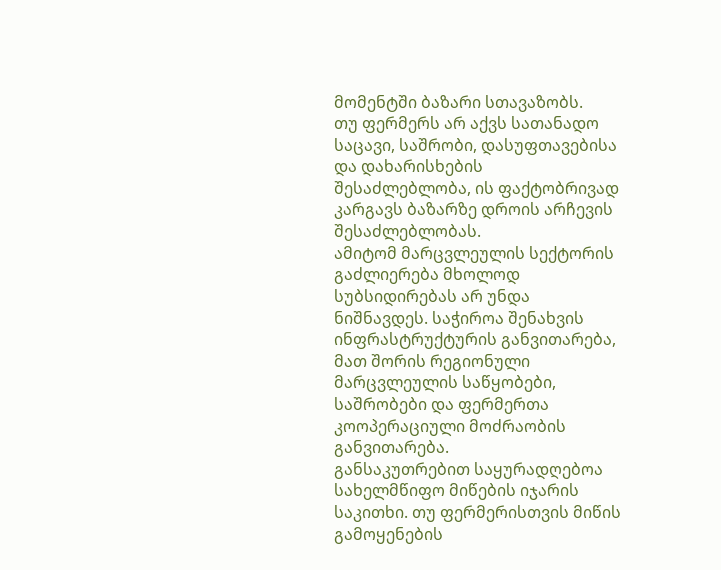მომენტში ბაზარი სთავაზობს.
თუ ფერმერს არ აქვს სათანადო საცავი, საშრობი, დასუფთავებისა და დახარისხების შესაძლებლობა, ის ფაქტობრივად კარგავს ბაზარზე დროის არჩევის შესაძლებლობას.
ამიტომ მარცვლეულის სექტორის გაძლიერება მხოლოდ სუბსიდირებას არ უნდა ნიშნავდეს. საჭიროა შენახვის ინფრასტრუქტურის განვითარება, მათ შორის რეგიონული მარცვლეულის საწყობები, საშრობები და ფერმერთა კოოპერაციული მოძრაობის განვითარება.
განსაკუთრებით საყურადღებოა სახელმწიფო მიწების იჯარის საკითხი. თუ ფერმერისთვის მიწის გამოყენების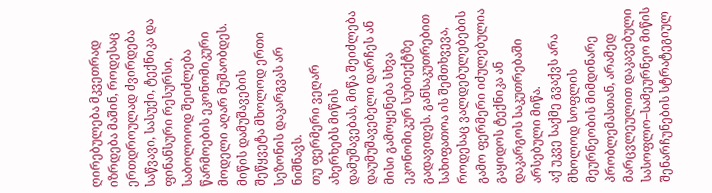ღირებულება მკვეთრად იზრდება მაშინ, როდესაც ერთდროულად ძვირდება საწვავი, სასუქი, ტექნიკა და ფინანსური რესურსი, საბოლოოდ შეიძლება წარმოების ეკონომიკური მოდელი აღარ მუშაობდეს.
მიწის დამუშავების შეწყვეტა მხოლოდ ერთი სეზონის დაკარგვას არ ნიშნავს.
თუ ფერმერი ვეღარ ახერხებს მიწის დამუშავებას, მიწა შეიძლება დაუმუშავებელი დარჩეს ან მისი გამოყენება სხვა ეკონომიკურ სუბიექტზე გადავიდეს. განსაკუთრებით სახიფათოა ის შემთხვევა, როდესაც ვალდებულებების გამო ფერმერი იძულებულია გაყიდოს ტექნიკა ან დაკარგოს საკუთრებაში არსებული მიწა.
აქ უკვე საქმე გვაქვს არა მხოლოდ სოფლის მეურნეობის მიმდინარე პრობლემასთან, არამედ მარცვლეულით დაკავებული სასოფლო–სამეურნეო მიწის შენარჩუნების სტრატეგიულ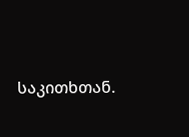საკითხთან.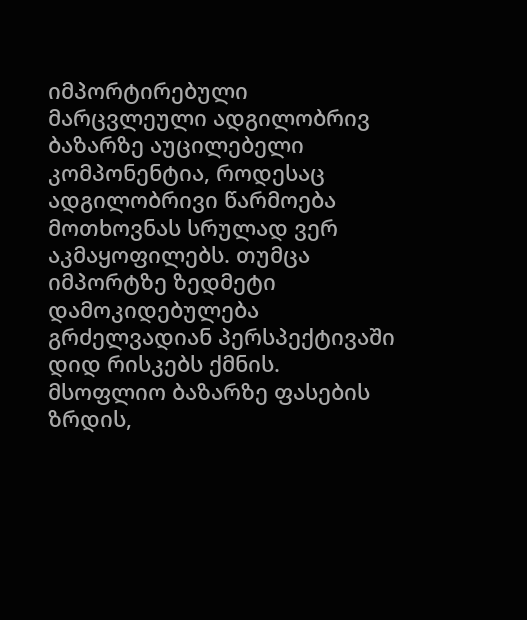იმპორტირებული მარცვლეული ადგილობრივ ბაზარზე აუცილებელი კომპონენტია, როდესაც ადგილობრივი წარმოება მოთხოვნას სრულად ვერ აკმაყოფილებს. თუმცა იმპორტზე ზედმეტი დამოკიდებულება გრძელვადიან პერსპექტივაში დიდ რისკებს ქმნის.
მსოფლიო ბაზარზე ფასების ზრდის,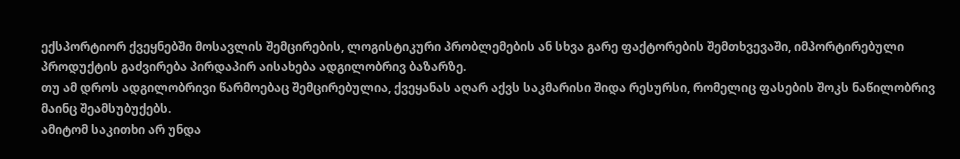ექსპორტიორ ქვეყნებში მოსავლის შემცირების, ლოგისტიკური პრობლემების ან სხვა გარე ფაქტორების შემთხვევაში, იმპორტირებული პროდუქტის გაძვირება პირდაპირ აისახება ადგილობრივ ბაზარზე.
თუ ამ დროს ადგილობრივი წარმოებაც შემცირებულია, ქვეყანას აღარ აქვს საკმარისი შიდა რესურსი, რომელიც ფასების შოკს ნაწილობრივ მაინც შეამსუბუქებს.
ამიტომ საკითხი არ უნდა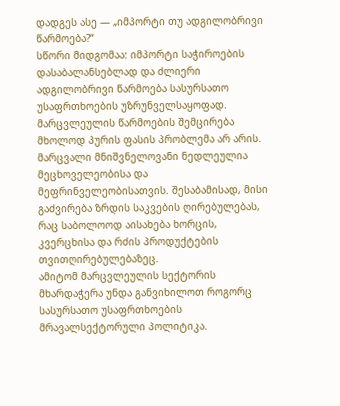დადგეს ასე — „იმპორტი თუ ადგილობრივი წარმოება?“
სწორი მიდგომაა: იმპორტი საჭიროების დასაბალანსებლად და ძლიერი ადგილობრივი წარმოება სასურსათო უსაფრთხოების უზრუნველსაყოფად.
მარცვლეულის წარმოების შემცირება მხოლოდ პურის ფასის პრობლემა არ არის.
მარცვალი მნიშვნელოვანი ნედლეულია მეცხოველეობისა და მეფრინველეობისათვის. შესაბამისად, მისი გაძვირება ზრდის საკვების ღირებულებას, რაც საბოლოოდ აისახება ხორცის, კვერცხისა და რძის პროდუქტების თვითღირებულებაზეც.
ამიტომ მარცვლეულის სექტორის მხარდაჭერა უნდა განვიხილოთ როგორც სასურსათო უსაფრთხოების მრავალსექტორული პოლიტიკა.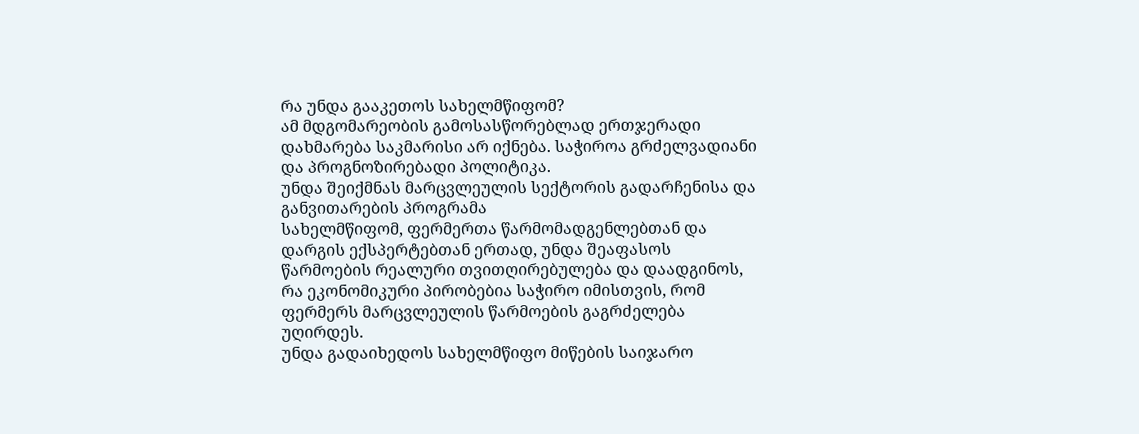რა უნდა გააკეთოს სახელმწიფომ?
ამ მდგომარეობის გამოსასწორებლად ერთჯერადი დახმარება საკმარისი არ იქნება. საჭიროა გრძელვადიანი და პროგნოზირებადი პოლიტიკა.
უნდა შეიქმნას მარცვლეულის სექტორის გადარჩენისა და განვითარების პროგრამა
სახელმწიფომ, ფერმერთა წარმომადგენლებთან და დარგის ექსპერტებთან ერთად, უნდა შეაფასოს წარმოების რეალური თვითღირებულება და დაადგინოს, რა ეკონომიკური პირობებია საჭირო იმისთვის, რომ ფერმერს მარცვლეულის წარმოების გაგრძელება უღირდეს.
უნდა გადაიხედოს სახელმწიფო მიწების საიჯარო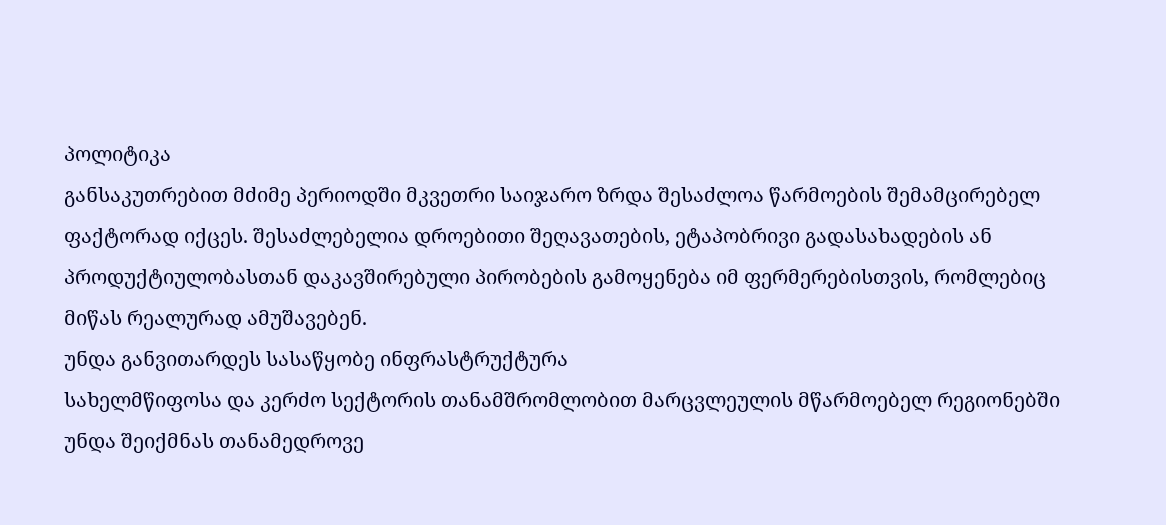პოლიტიკა
განსაკუთრებით მძიმე პერიოდში მკვეთრი საიჯარო ზრდა შესაძლოა წარმოების შემამცირებელ ფაქტორად იქცეს. შესაძლებელია დროებითი შეღავათების, ეტაპობრივი გადასახადების ან პროდუქტიულობასთან დაკავშირებული პირობების გამოყენება იმ ფერმერებისთვის, რომლებიც მიწას რეალურად ამუშავებენ.
უნდა განვითარდეს სასაწყობე ინფრასტრუქტურა
სახელმწიფოსა და კერძო სექტორის თანამშრომლობით მარცვლეულის მწარმოებელ რეგიონებში უნდა შეიქმნას თანამედროვე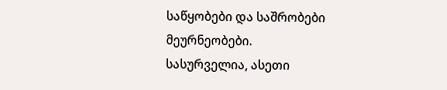საწყობები და საშრობები მეურნეობები.
სასურველია, ასეთი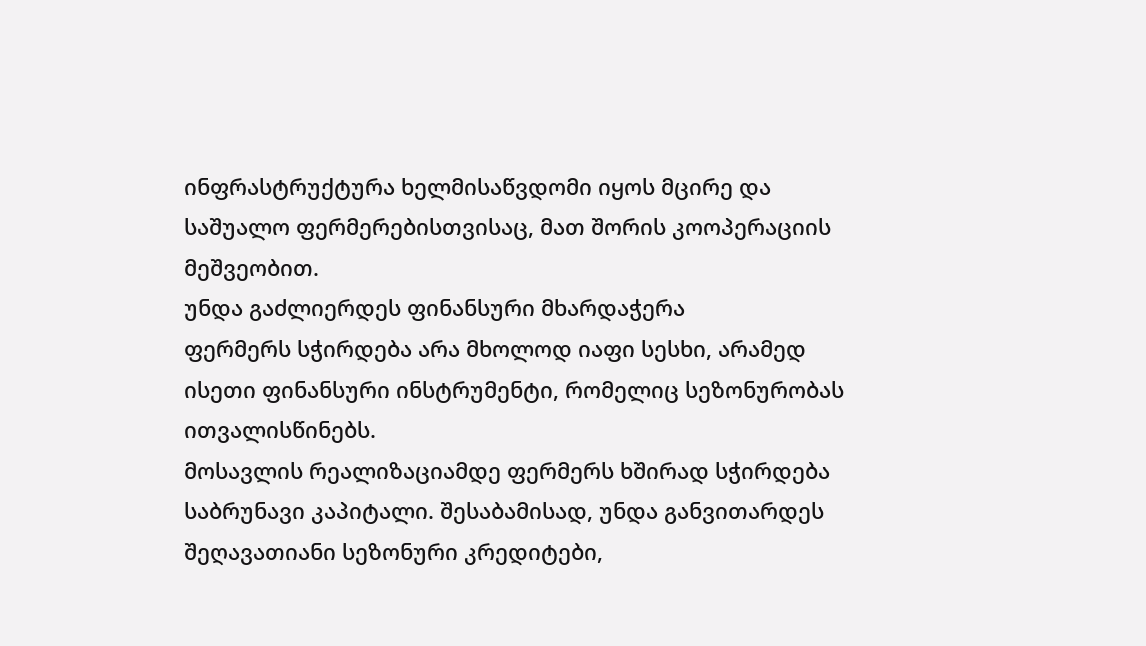ინფრასტრუქტურა ხელმისაწვდომი იყოს მცირე და საშუალო ფერმერებისთვისაც, მათ შორის კოოპერაციის მეშვეობით.
უნდა გაძლიერდეს ფინანსური მხარდაჭერა
ფერმერს სჭირდება არა მხოლოდ იაფი სესხი, არამედ ისეთი ფინანსური ინსტრუმენტი, რომელიც სეზონურობას ითვალისწინებს.
მოსავლის რეალიზაციამდე ფერმერს ხშირად სჭირდება საბრუნავი კაპიტალი. შესაბამისად, უნდა განვითარდეს შეღავათიანი სეზონური კრედიტები,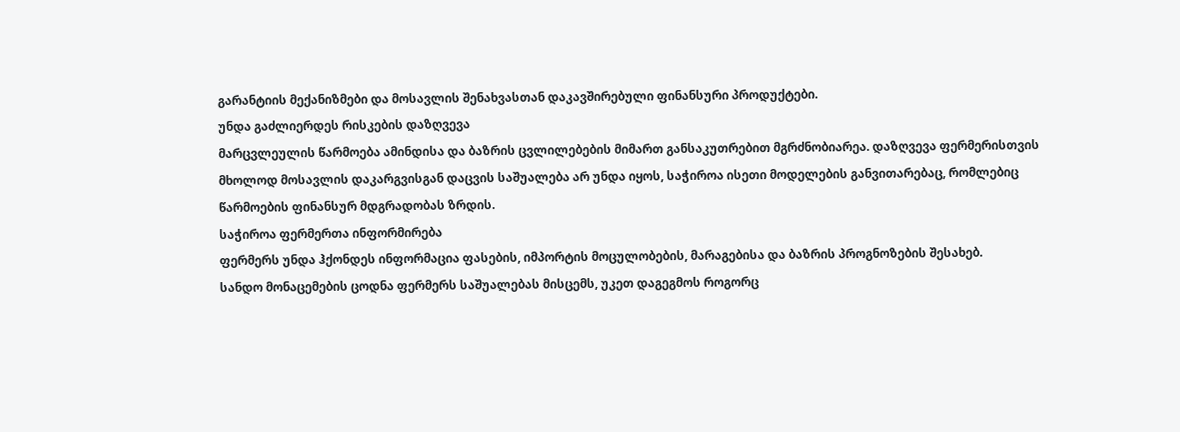გარანტიის მექანიზმები და მოსავლის შენახვასთან დაკავშირებული ფინანსური პროდუქტები.
უნდა გაძლიერდეს რისკების დაზღვევა
მარცვლეულის წარმოება ამინდისა და ბაზრის ცვლილებების მიმართ განსაკუთრებით მგრძნობიარეა. დაზღვევა ფერმერისთვის მხოლოდ მოსავლის დაკარგვისგან დაცვის საშუალება არ უნდა იყოს, საჭიროა ისეთი მოდელების განვითარებაც, რომლებიც წარმოების ფინანსურ მდგრადობას ზრდის.
საჭიროა ფერმერთა ინფორმირება
ფერმერს უნდა ჰქონდეს ინფორმაცია ფასების, იმპორტის მოცულობების, მარაგებისა და ბაზრის პროგნოზების შესახებ.
სანდო მონაცემების ცოდნა ფერმერს საშუალებას მისცემს, უკეთ დაგეგმოს როგორც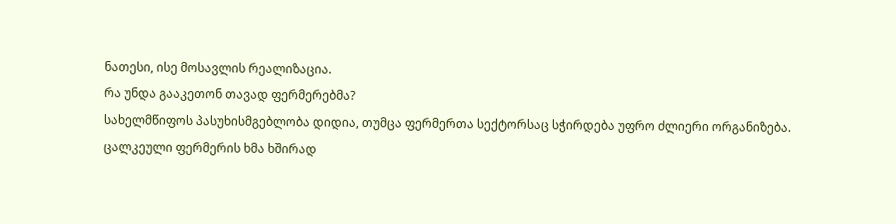ნათესი, ისე მოსავლის რეალიზაცია.
რა უნდა გააკეთონ თავად ფერმერებმა?
სახელმწიფოს პასუხისმგებლობა დიდია, თუმცა ფერმერთა სექტორსაც სჭირდება უფრო ძლიერი ორგანიზება.
ცალკეული ფერმერის ხმა ხშირად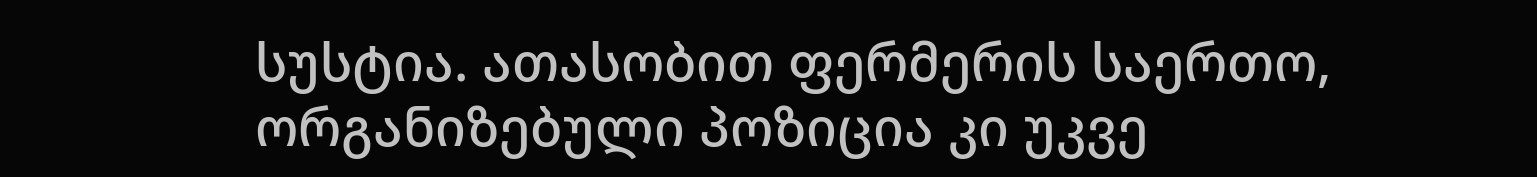სუსტია. ათასობით ფერმერის საერთო, ორგანიზებული პოზიცია კი უკვე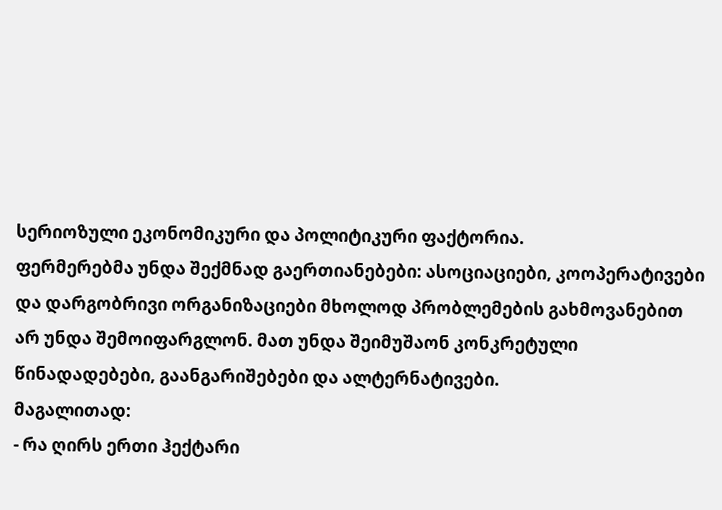სერიოზული ეკონომიკური და პოლიტიკური ფაქტორია.
ფერმერებმა უნდა შექმნად გაერთიანებები: ასოციაციები, კოოპერატივები და დარგობრივი ორგანიზაციები მხოლოდ პრობლემების გახმოვანებით არ უნდა შემოიფარგლონ. მათ უნდა შეიმუშაონ კონკრეტული წინადადებები, გაანგარიშებები და ალტერნატივები.
მაგალითად:
- რა ღირს ერთი ჰექტარი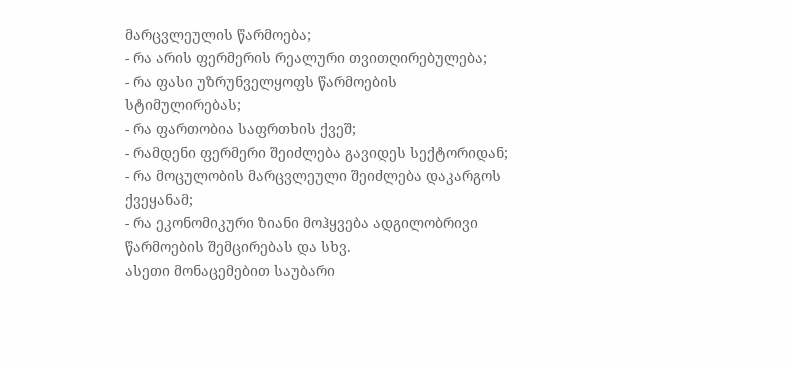მარცვლეულის წარმოება;
- რა არის ფერმერის რეალური თვითღირებულება;
- რა ფასი უზრუნველყოფს წარმოების სტიმულირებას;
- რა ფართობია საფრთხის ქვეშ;
- რამდენი ფერმერი შეიძლება გავიდეს სექტორიდან;
- რა მოცულობის მარცვლეული შეიძლება დაკარგოს ქვეყანამ;
- რა ეკონომიკური ზიანი მოჰყვება ადგილობრივი წარმოების შემცირებას და სხვ.
ასეთი მონაცემებით საუბარი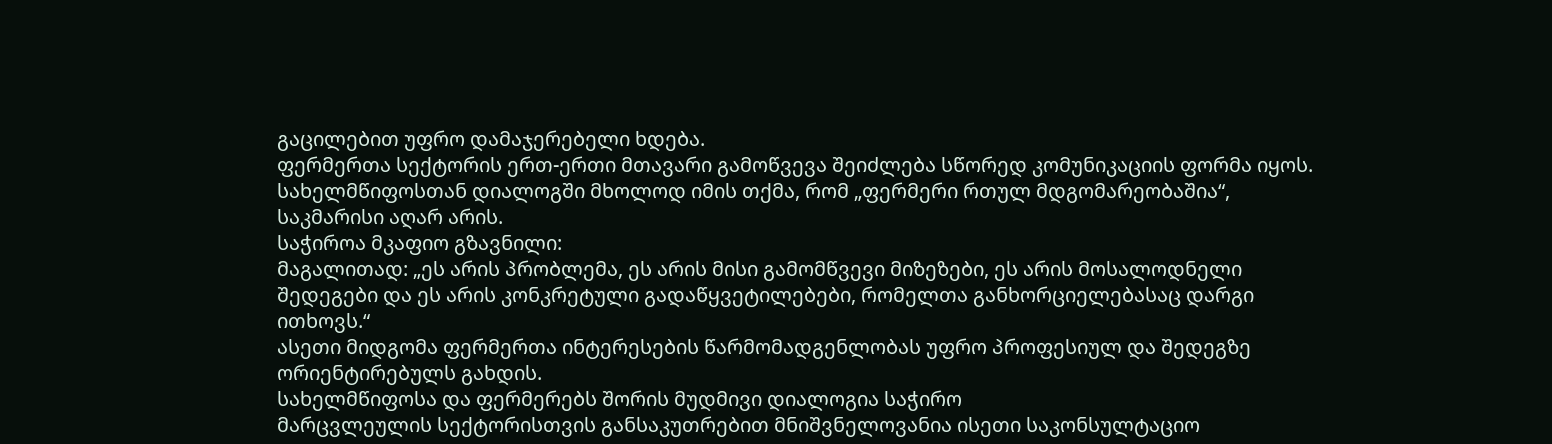გაცილებით უფრო დამაჯერებელი ხდება.
ფერმერთა სექტორის ერთ-ერთი მთავარი გამოწვევა შეიძლება სწორედ კომუნიკაციის ფორმა იყოს.
სახელმწიფოსთან დიალოგში მხოლოდ იმის თქმა, რომ „ფერმერი რთულ მდგომარეობაშია“, საკმარისი აღარ არის.
საჭიროა მკაფიო გზავნილი:
მაგალითად: „ეს არის პრობლემა, ეს არის მისი გამომწვევი მიზეზები, ეს არის მოსალოდნელი შედეგები და ეს არის კონკრეტული გადაწყვეტილებები, რომელთა განხორციელებასაც დარგი ითხოვს.“
ასეთი მიდგომა ფერმერთა ინტერესების წარმომადგენლობას უფრო პროფესიულ და შედეგზე ორიენტირებულს გახდის.
სახელმწიფოსა და ფერმერებს შორის მუდმივი დიალოგია საჭირო
მარცვლეულის სექტორისთვის განსაკუთრებით მნიშვნელოვანია ისეთი საკონსულტაციო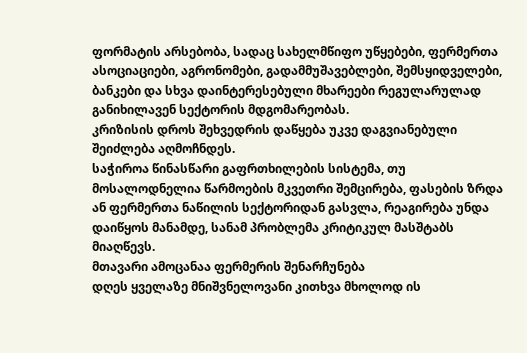ფორმატის არსებობა, სადაც სახელმწიფო უწყებები, ფერმერთა ასოციაციები, აგრონომები, გადამმუშავებლები, შემსყიდველები, ბანკები და სხვა დაინტერესებული მხარეები რეგულარულად განიხილავენ სექტორის მდგომარეობას.
კრიზისის დროს შეხვედრის დაწყება უკვე დაგვიანებული შეიძლება აღმოჩნდეს.
საჭიროა წინასწარი გაფრთხილების სისტემა, თუ მოსალოდნელია წარმოების მკვეთრი შემცირება, ფასების ზრდა ან ფერმერთა ნაწილის სექტორიდან გასვლა, რეაგირება უნდა დაიწყოს მანამდე, სანამ პრობლემა კრიტიკულ მასშტაბს მიაღწევს.
მთავარი ამოცანაა ფერმერის შენარჩუნება
დღეს ყველაზე მნიშვნელოვანი კითხვა მხოლოდ ის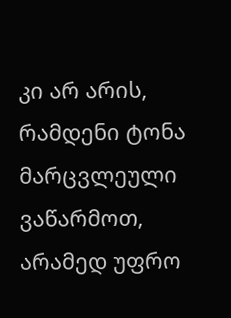კი არ არის, რამდენი ტონა მარცვლეული ვაწარმოთ, არამედ უფრო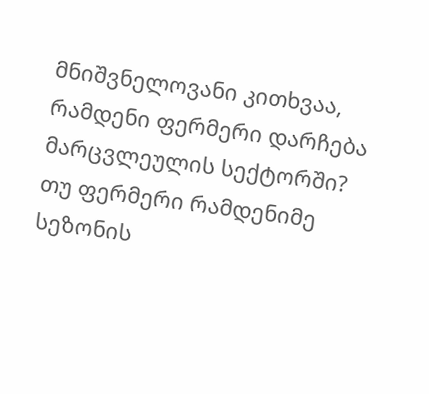მნიშვნელოვანი კითხვაა, რამდენი ფერმერი დარჩება მარცვლეულის სექტორში?
თუ ფერმერი რამდენიმე სეზონის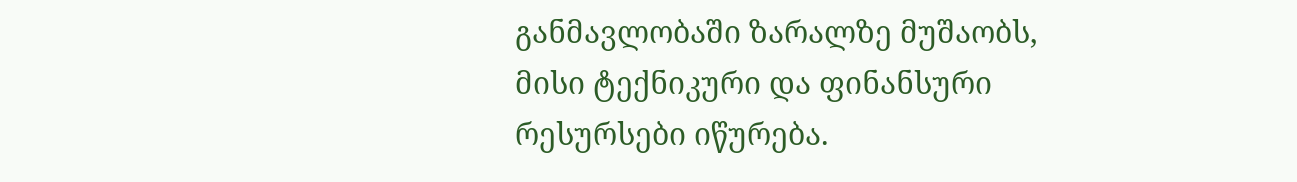განმავლობაში ზარალზე მუშაობს, მისი ტექნიკური და ფინანსური რესურსები იწურება.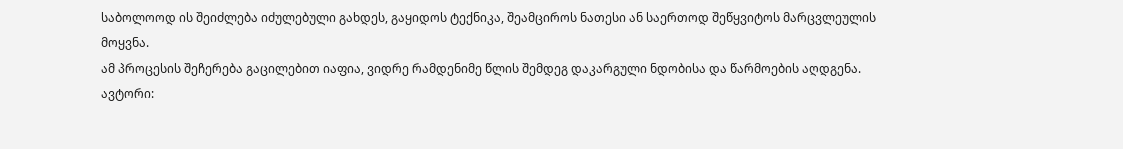საბოლოოდ ის შეიძლება იძულებული გახდეს, გაყიდოს ტექნიკა, შეამციროს ნათესი ან საერთოდ შეწყვიტოს მარცვლეულის მოყვნა.
ამ პროცესის შეჩერება გაცილებით იაფია, ვიდრე რამდენიმე წლის შემდეგ დაკარგული ნდობისა და წარმოების აღდგენა.
ავტორი: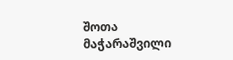შოთა მაჭარაშვილი